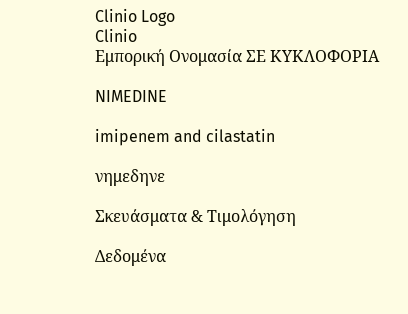Clinio Logo
Clinio
Εμπορική Ονομασία ΣΕ ΚΥΚΛΟΦΟΡΙΑ

NIMEDINE

imipenem and cilastatin

νημεδηνε

Σκευάσματα & Τιμολόγηση

Δεδομένα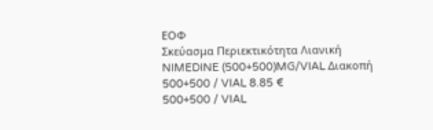ΕΟΦ
Σκεύασμα Περιεκτικότητα Λιανική
NIMEDINE (500+500)MG/VIAL Διακοπή
500+500 / VIAL 8.85 €
500+500 / VIAL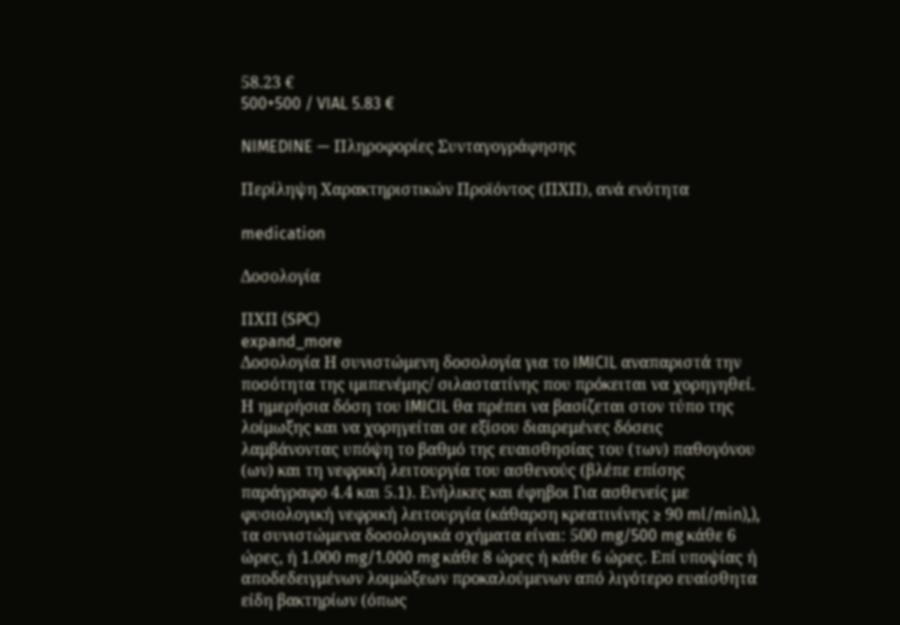58.23 €
500+500 / VIAL 5.83 €

NIMEDINE — Πληροφορίες Συνταγογράφησης

Περίληψη Χαρακτηριστικών Προϊόντος (ΠΧΠ), ανά ενότητα

medication

Δοσολογία

ΠΧΠ (SPC)
expand_more
Δοσολογία Η συνιστώμενη δοσολογία για το IMICIL αναπαριστά την ποσότητα της ιμιπενέμης/ σιλαστατίνης που πρόκειται να χορηγηθεί. Η ημερήσια δόση του IMICIL θα πρέπει να βασίζεται στον τύπο της λοίμωξης και να χορηγείται σε εξίσου διαιρεμένες δόσεις λαμβάνοντας υπόψη το βαθμό της ευαισθησίας του (των) παθογόνου (ων) και τη νεφρική λειτουργία του ασθενούς (βλέπε επίσης παράγραφο 4.4 και 5.1). Ενήλικες και έφηβοι Για ασθενείς με φυσιολογική νεφρική λειτουργία (κάθαρση κρεατινίνης ≥ 90 ml/min),), τα συνιστώμενα δοσολογικά σχήματα είναι: 500 mg/500 mg κάθε 6 ώρες, ή 1.000 mg/1.000 mg κάθε 8 ώρες ή κάθε 6 ώρες. Επί υποψίας ή αποδεδειγμένων λοιμώξεων προκαλούμενων από λιγότερο ευαίσθητα είδη βακτηρίων (όπως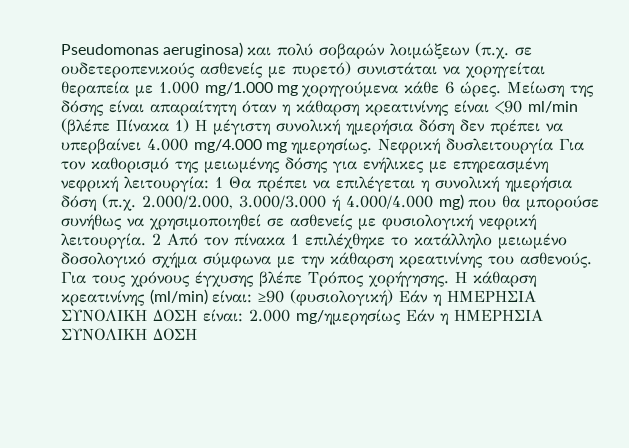Pseudomonas aeruginosa) και πολύ σοβαρών λοιμώξεων (π.χ. σε ουδετεροπενικούς ασθενείς με πυρετό) συνιστάται να χορηγείται θεραπεία με 1.000 mg/1.000 mg χορηγούμενα κάθε 6 ώρες. Μείωση της δόσης είναι απαραίτητη όταν η κάθαρση κρεατινίνης είναι <90 ml/min (βλέπε Πίνακα 1) Η μέγιστη συνολική ημερήσια δόση δεν πρέπει να υπερβαίνει 4.000 mg/4.000 mg ημερησίως. Νεφρική δυσλειτουργία Για τον καθορισμό της μειωμένης δόσης για ενήλικες με επηρεασμένη νεφρική λειτουργία: 1 Θα πρέπει να επιλέγεται η συνολική ημερήσια δόση (π.χ. 2.000/2.000, 3.000/3.000 ή 4.000/4.000 mg) που θα μπορούσε συνήθως να χρησιμοποιηθεί σε ασθενείς με φυσιολογική νεφρική λειτουργία. 2 Από τον πίνακα 1 επιλέχθηκε το κατάλληλο μειωμένο δοσολογικό σχήμα σύμφωνα με την κάθαρση κρεατινίνης του ασθενούς. Για τους χρόνους έγχυσης βλέπε Τρόπος χορήγησης. Η κάθαρση κρεατινίνης (ml/min) είναι: ≥90 (φυσιολογική) Εάν η ΗΜΕΡΗΣΙΑ ΣΥΝΟΛΙΚΗ ΔΟΣΗ είναι: 2.000 mg/ημερησίως Εάν η ΗΜΕΡΗΣΙΑ ΣΥΝΟΛΙΚΗ ΔΟΣΗ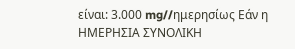είναι: 3.000 mg//ημερησίως Εάν η ΗΜΕΡΗΣΙΑ ΣΥΝΟΛΙΚΗ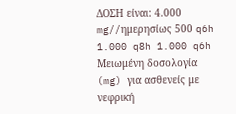ΔΟΣΗ είναι: 4.000 mg//ημερησίως 500 q6h 1.000 q8h 1.000 q6h Μειωμένη δοσολογία (mg) για ασθενείς με νεφρική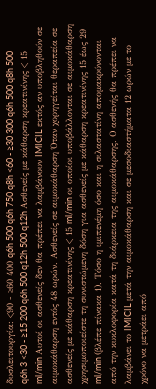δυσλειτουργία: <90 - ≥60 400 q6h 500 q6h 750 q8h <60 - ≥30 300 q6h 500 q8h 500 q6h 3 <30 - ≥15 200 q6h 500 q12h 500 q12h Ασθενείς με κάθαρση κρεατινίνης < 15 ml/min Αυτοί οι ασθενείς δεν θα πρέπει να λαμβάνουν IMICIL εκτός αν υποβληθούν σε αιμοκάθαρση εντός 48 ωρών. Ασθενείς σε αιμοκάθαρση Όταν χορηγείται θεραπεία σε ασθενείς με κάθαρση κρεατινίνης < 15 ml/min οι οποίοι υποβάλλονται σε αιμοκάθαρση χρησιμοποιείστε τη συνιστώμενη δόση για ασθενείς με κάθαρση κρεατινίνης 15 έως 29 ml/min (βλέπε πίνακα 1). Τόσο η ιμιπενέμη όσο και η σιλαστατίνη απομακρύνονται από την κυκλοφορία κατά τη διάρκεια της αιμοκάθαρσης. Ο ασθενής θα πρέπει να λαμβάνει το IMICIL μετά την αιμοκάθαρση και σε μεσοδιαστήματα 12 ωρών με το χρόνο να μετράει από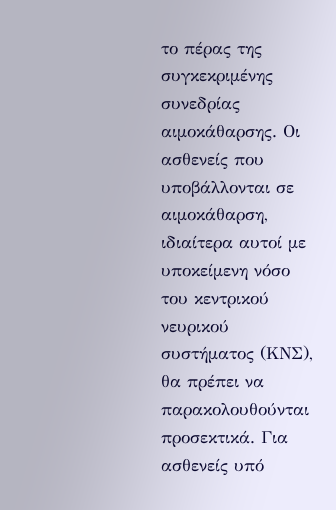το πέρας της συγκεκριμένης συνεδρίας αιμοκάθαρσης. Οι ασθενείς που υποβάλλονται σε αιμοκάθαρση, ιδιαίτερα αυτοί με υποκείμενη νόσο του κεντρικού νευρικού συστήματος (ΚΝΣ), θα πρέπει να παρακολουθούνται προσεκτικά. Για ασθενείς υπό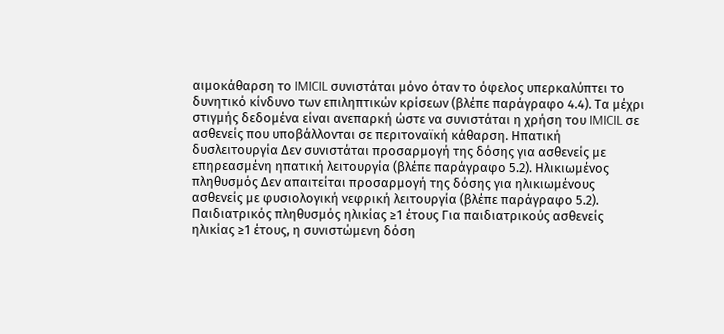αιμοκάθαρση το IMICIL συνιστάται μόνο όταν το όφελος υπερκαλύπτει το δυνητικό κίνδυνο των επιληπτικών κρίσεων (βλέπε παράγραφο 4.4). Τα μέχρι στιγμής δεδομένα είναι ανεπαρκή ώστε να συνιστάται η χρήση του IMICIL σε ασθενείς που υποβάλλονται σε περιτοναϊκή κάθαρση. Ηπατική δυσλειτουργία Δεν συνιστάται προσαρμογή της δόσης για ασθενείς με επηρεασμένη ηπατική λειτουργία (βλέπε παράγραφο 5.2). Ηλικιωμένος πληθυσμός Δεν απαιτείται προσαρμογή της δόσης για ηλικιωμένους ασθενείς με φυσιολογική νεφρική λειτουργία (βλέπε παράγραφο 5.2). Παιδιατρικός πληθυσμός ηλικίας ≥1 έτους Για παιδιατρικούς ασθενείς ηλικίας ≥1 έτους, η συνιστώμενη δόση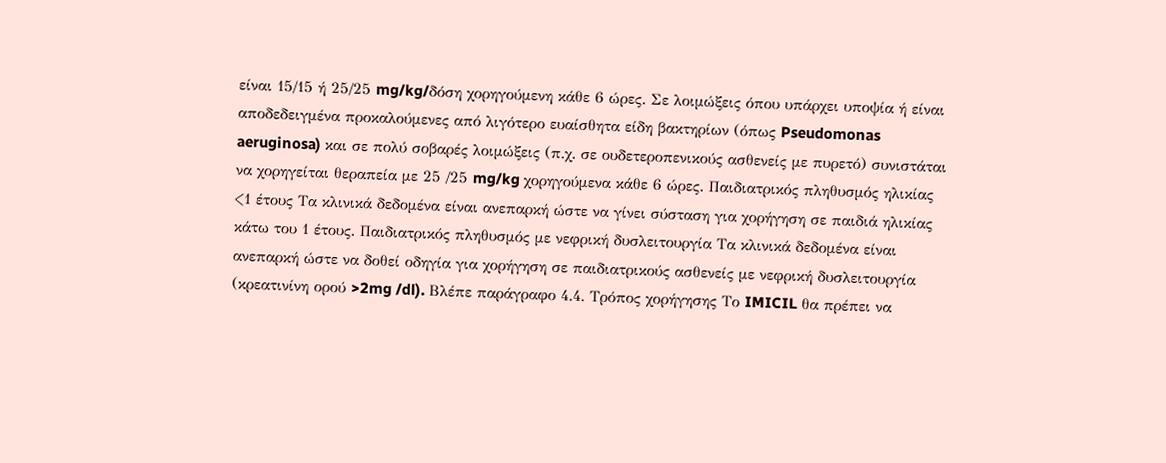είναι 15/15 ή 25/25 mg/kg/δόση χορηγούμενη κάθε 6 ώρες. Σε λοιμώξεις όπου υπάρχει υποψία ή είναι αποδεδειγμένα προκαλούμενες από λιγότερο ευαίσθητα είδη βακτηρίων (όπως Pseudomonas aeruginosa) και σε πολύ σοβαρές λοιμώξεις (π.χ. σε ουδετεροπενικούς ασθενείς με πυρετό) συνιστάται να χορηγείται θεραπεία με 25 /25 mg/kg χορηγούμενα κάθε 6 ώρες. Παιδιατρικός πληθυσμός ηλικίας <1 έτους Τα κλινικά δεδομένα είναι ανεπαρκή ώστε να γίνει σύσταση για χορήγηση σε παιδιά ηλικίας κάτω του 1 έτους. Παιδιατρικός πληθυσμός με νεφρική δυσλειτουργία Τα κλινικά δεδομένα είναι ανεπαρκή ώστε να δοθεί οδηγία για χορήγηση σε παιδιατρικούς ασθενείς με νεφρική δυσλειτουργία (κρεατινίνη ορού >2mg /dl). Βλέπε παράγραφο 4.4. Τρόπος χορήγησης Το IMICIL θα πρέπει να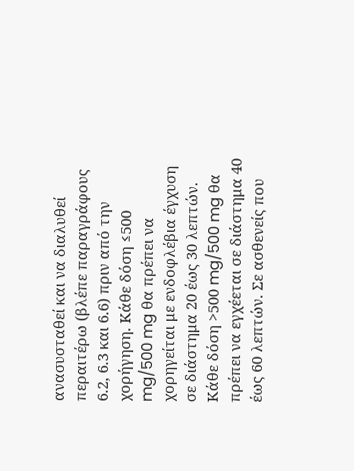ανασυσταθεί και να διαλυθεί περαιτέρω (βλέπε παραγράφους 6.2, 6.3 και 6.6) πριν από την χορήγηση. Κάθε δόση ≤500 mg/500 mg θα πρέπει να χορηγείται με ενδοφλέβια έγχυση σε διάστημα 20 έως 30 λεπτών. Κάθε δόση >500 mg/500 mg θα πρέπει να εγχέεται σε διάστημα 40 έως 60 λεπτών. Σε ασθενείς που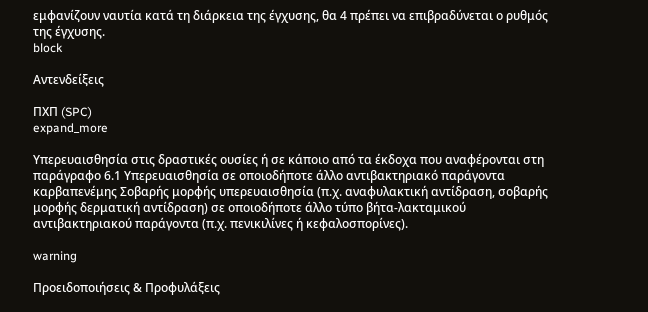εμφανίζουν ναυτία κατά τη διάρκεια της έγχυσης, θα 4 πρέπει να επιβραδύνεται ο ρυθμός της έγχυσης.
block

Αντενδείξεις

ΠΧΠ (SPC)
expand_more

Υπερευαισθησία στις δραστικές ουσίες ή σε κάποιο από τα έκδοχα που αναφέρονται στη παράγραφο 6.1 Υπερευαισθησία σε οποιοδήποτε άλλο αντιβακτηριακό παράγοντα καρβαπενέμης Σοβαρής μορφής υπερευαισθησία (π.χ. αναφυλακτική αντίδραση, σοβαρής μορφής δερματική αντίδραση) σε οποιοδήποτε άλλο τύπο βήτα-λακταμικού αντιβακτηριακού παράγοντα (π.χ. πενικιλίνες ή κεφαλοσπορίνες).

warning

Προειδοποιήσεις & Προφυλάξεις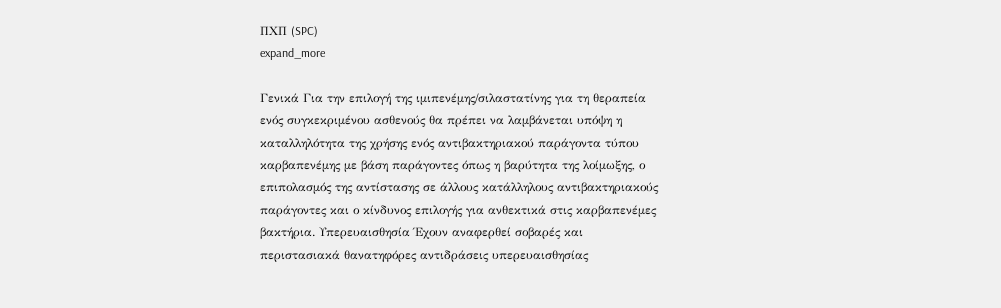ΠΧΠ (SPC)
expand_more

Γενικά Για την επιλογή της ιμιπενέμης/σιλαστατίνης για τη θεραπεία ενός συγκεκριμένου ασθενούς θα πρέπει να λαμβάνεται υπόψη η καταλληλότητα της χρήσης ενός αντιβακτηριακού παράγοντα τύπου καρβαπενέμης με βάση παράγοντες όπως η βαρύτητα της λοίμωξης, ο επιπολασμός της αντίστασης σε άλλους κατάλληλους αντιβακτηριακούς παράγοντες και ο κίνδυνος επιλογής για ανθεκτικά στις καρβαπενέμες βακτήρια. Υπερευαισθησία Έχουν αναφερθεί σοβαρές και περιστασιακά θανατηφόρες αντιδράσεις υπερευαισθησίας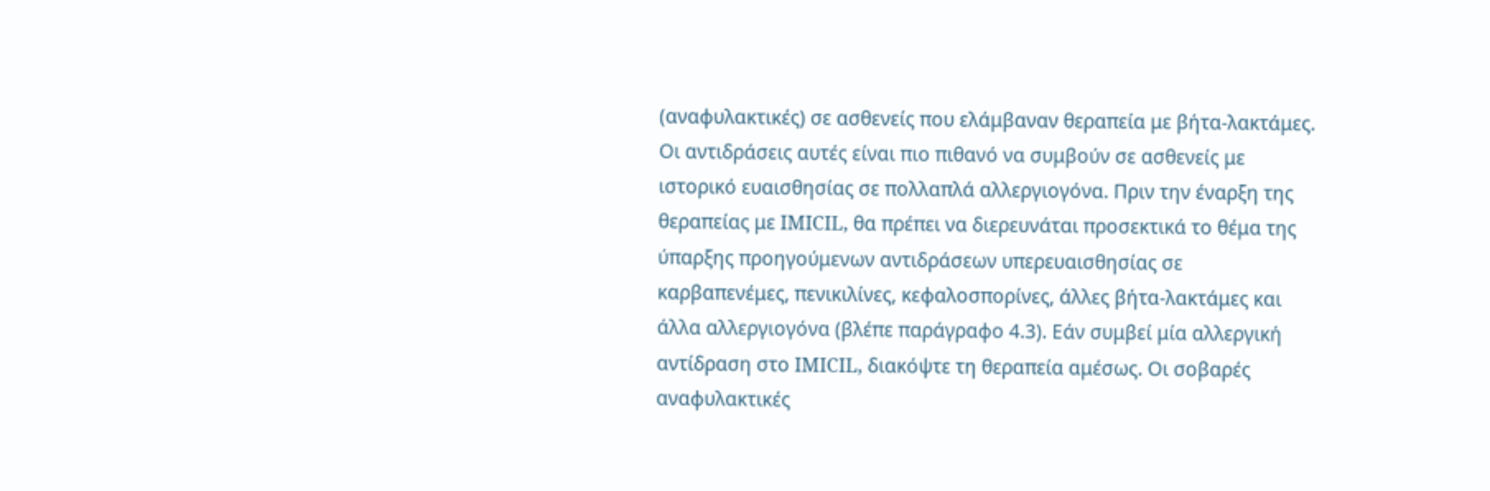(αναφυλακτικές) σε ασθενείς που ελάμβαναν θεραπεία με βήτα-λακτάμες. Οι αντιδράσεις αυτές είναι πιο πιθανό να συμβούν σε ασθενείς με ιστορικό ευαισθησίας σε πολλαπλά αλλεργιογόνα. Πριν την έναρξη της θεραπείας με IMICIL, θα πρέπει να διερευνάται προσεκτικά το θέμα της ύπαρξης προηγούμενων αντιδράσεων υπερευαισθησίας σε καρβαπενέμες, πενικιλίνες, κεφαλοσπορίνες, άλλες βήτα-λακτάμες και άλλα αλλεργιογόνα (βλέπε παράγραφο 4.3). Εάν συμβεί μία αλλεργική αντίδραση στο IMICIL, διακόψτε τη θεραπεία αμέσως. Οι σοβαρές αναφυλακτικές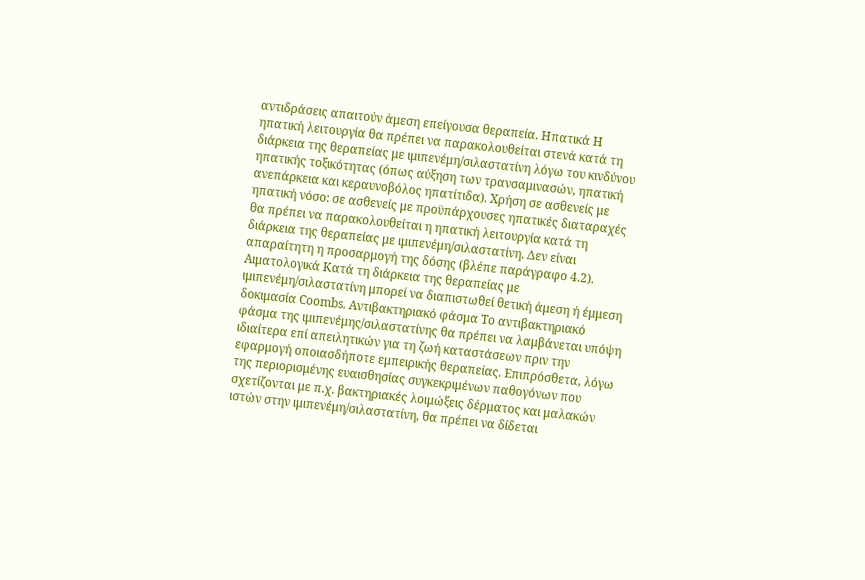αντιδράσεις απαιτούν άμεση επείγουσα θεραπεία. Ηπατικά Η ηπατική λειτουργία θα πρέπει να παρακολουθείται στενά κατά τη διάρκεια της θεραπείας με ιμιπενέμη/σιλαστατίνη λόγω του κινδύνου ηπατικής τοξικότητας (όπως αύξηση των τρανσαμινασών, ηπατική ανεπάρκεια και κεραυνοβόλος ηπατίτιδα). Χρήση σε ασθενείς με ηπατική νόσο: σε ασθενείς με προϋπάρχουσες ηπατικές διαταραχές θα πρέπει να παρακολουθείται η ηπατική λειτουργία κατά τη διάρκεια της θεραπείας με ιμιπενέμη/σιλαστατίνη. Δεν είναι απαραίτητη η προσαρμογή της δόσης (βλέπε παράγραφο 4.2). Αιματολογικά Κατά τη διάρκεια της θεραπείας με ιμιπενέμη/σιλαστατίνη μπορεί να διαπιστωθεί θετική άμεση ή έμμεση δοκιμασία Coombs. Αντιβακτηριακό φάσμα Το αντιβακτηριακό φάσμα της ιμιπενέμης/σιλαστατίνης θα πρέπει να λαμβάνεται υπόψη ιδιαίτερα επί απειλητικών για τη ζωή καταστάσεων πριν την εφαρμογή οποιασδήποτε εμπειρικής θεραπείας. Επιπρόσθετα, λόγω της περιορισμένης ευαισθησίας συγκεκριμένων παθογόνων που σχετίζονται με π.χ. βακτηριακές λοιμώξεις δέρματος και μαλακών ιστών στην ιμιπενέμη/σιλαστατίνη, θα πρέπει να δίδεται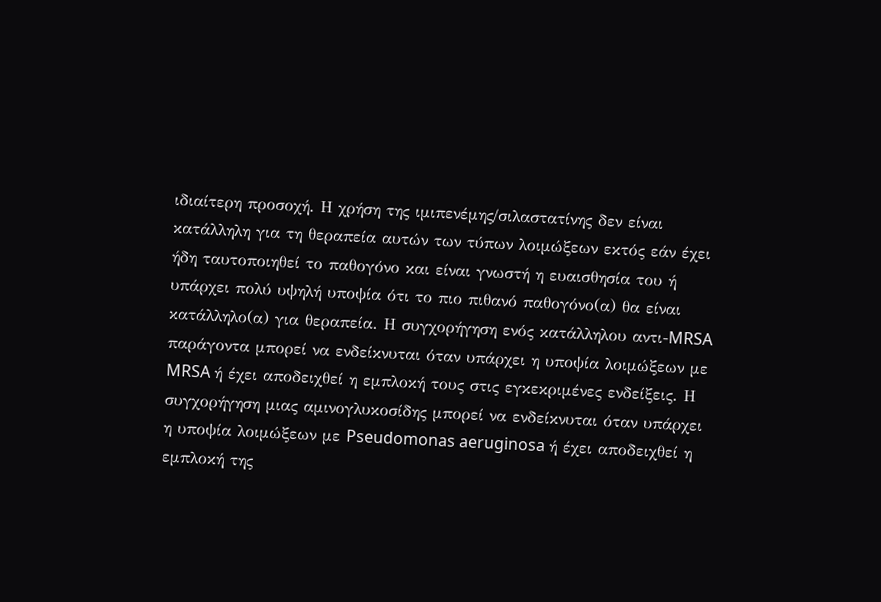ιδιαίτερη προσοχή. Η χρήση της ιμιπενέμης/σιλαστατίνης δεν είναι κατάλληλη για τη θεραπεία αυτών των τύπων λοιμώξεων εκτός εάν έχει ήδη ταυτοποιηθεί το παθογόνο και είναι γνωστή η ευαισθησία του ή υπάρχει πολύ υψηλή υποψία ότι το πιο πιθανό παθογόνο(α) θα είναι κατάλληλο(α) για θεραπεία. Η συγχορήγηση ενός κατάλληλου αντι-MRSA παράγοντα μπορεί να ενδείκνυται όταν υπάρχει η υποψία λοιμώξεων με MRSA ή έχει αποδειχθεί η εμπλοκή τους στις εγκεκριμένες ενδείξεις. Η συγχορήγηση μιας αμινογλυκοσίδης μπορεί να ενδείκνυται όταν υπάρχει η υποψία λοιμώξεων με Pseudomonas aeruginosa ή έχει αποδειχθεί η εμπλοκή της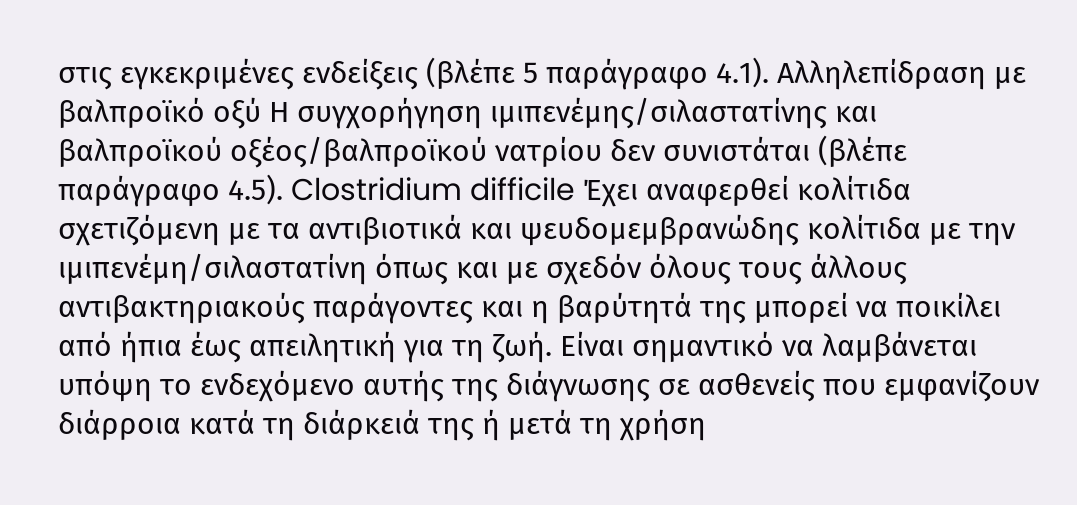στις εγκεκριμένες ενδείξεις (βλέπε 5 παράγραφο 4.1). Αλληλεπίδραση με βαλπροϊκό οξύ Η συγχορήγηση ιμιπενέμης/σιλαστατίνης και βαλπροϊκού οξέος/βαλπροϊκού νατρίου δεν συνιστάται (βλέπε παράγραφο 4.5). Clostridium difficile Έχει αναφερθεί κολίτιδα σχετιζόμενη με τα αντιβιοτικά και ψευδομεμβρανώδης κολίτιδα με την ιμιπενέμη/σιλαστατίνη όπως και με σχεδόν όλους τους άλλους αντιβακτηριακούς παράγοντες και η βαρύτητά της μπορεί να ποικίλει από ήπια έως απειλητική για τη ζωή. Είναι σημαντικό να λαμβάνεται υπόψη το ενδεχόμενο αυτής της διάγνωσης σε ασθενείς που εμφανίζουν διάρροια κατά τη διάρκειά της ή μετά τη χρήση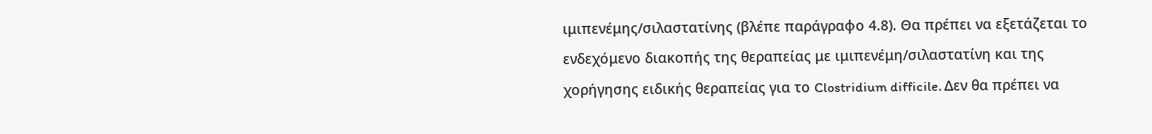ιμιπενέμης/σιλαστατίνης (βλέπε παράγραφο 4.8). Θα πρέπει να εξετάζεται το ενδεχόμενο διακοπής της θεραπείας με ιμιπενέμη/σιλαστατίνη και της χορήγησης ειδικής θεραπείας για το Clostridium difficile. Δεν θα πρέπει να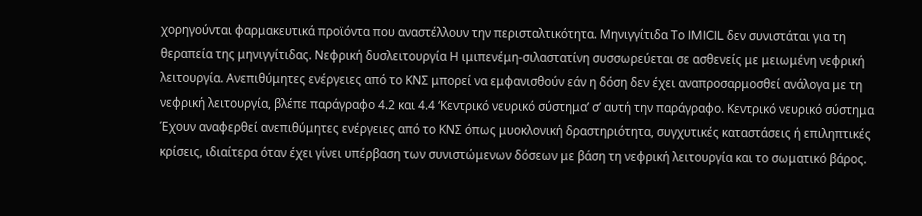χορηγούνται φαρμακευτικά προϊόντα που αναστέλλουν την περισταλτικότητα. Μηνιγγίτιδα Το IMICIL δεν συνιστάται για τη θεραπεία της μηνιγγίτιδας. Νεφρική δυσλειτουργία Η ιμιπενέμη-σιλαστατίνη συσσωρεύεται σε ασθενείς με μειωμένη νεφρική λειτουργία. Ανεπιθύμητες ενέργειες από το ΚΝΣ μπορεί να εμφανισθούν εάν η δόση δεν έχει αναπροσαρμοσθεί ανάλογα με τη νεφρική λειτουργία, βλέπε παράγραφο 4.2 και 4.4 ‘Κεντρικό νευρικό σύστημα’ σ’ αυτή την παράγραφο. Κεντρικό νευρικό σύστημα Έχουν αναφερθεί ανεπιθύμητες ενέργειες από το ΚΝΣ όπως μυοκλονική δραστηριότητα, συγχυτικές καταστάσεις ή επιληπτικές κρίσεις, ιδιαίτερα όταν έχει γίνει υπέρβαση των συνιστώμενων δόσεων με βάση τη νεφρική λειτουργία και το σωματικό βάρος.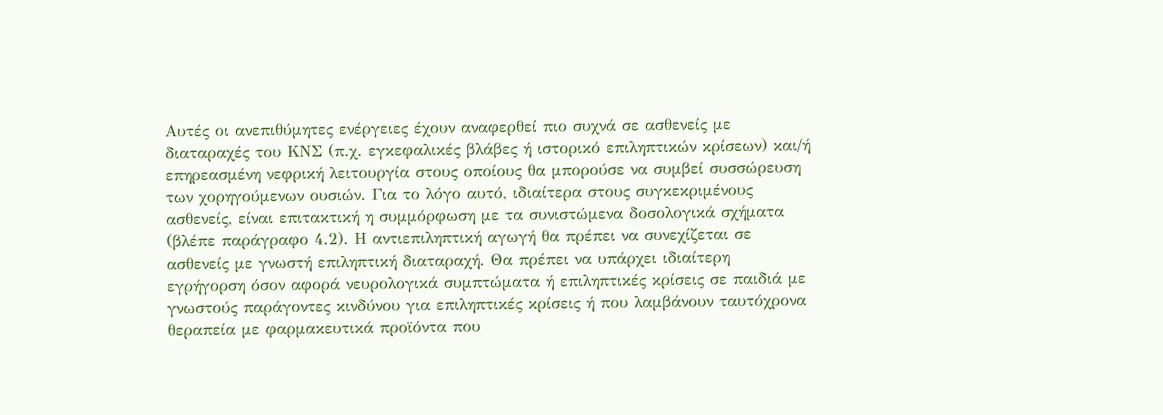Αυτές οι ανεπιθύμητες ενέργειες έχουν αναφερθεί πιο συχνά σε ασθενείς με διαταραχές του ΚΝΣ (π.χ. εγκεφαλικές βλάβες ή ιστορικό επιληπτικών κρίσεων) και/ή επηρεασμένη νεφρική λειτουργία στους οποίους θα μπορούσε να συμβεί συσσώρευση των χορηγούμενων ουσιών. Για το λόγο αυτό, ιδιαίτερα στους συγκεκριμένους ασθενείς, είναι επιτακτική η συμμόρφωση με τα συνιστώμενα δοσολογικά σχήματα (βλέπε παράγραφο 4.2). Η αντιεπιληπτική αγωγή θα πρέπει να συνεχίζεται σε ασθενείς με γνωστή επιληπτική διαταραχή. Θα πρέπει να υπάρχει ιδιαίτερη εγρήγορση όσον αφορά νευρολογικά συμπτώματα ή επιληπτικές κρίσεις σε παιδιά με γνωστούς παράγοντες κινδύνου για επιληπτικές κρίσεις ή που λαμβάνουν ταυτόχρονα θεραπεία με φαρμακευτικά προϊόντα που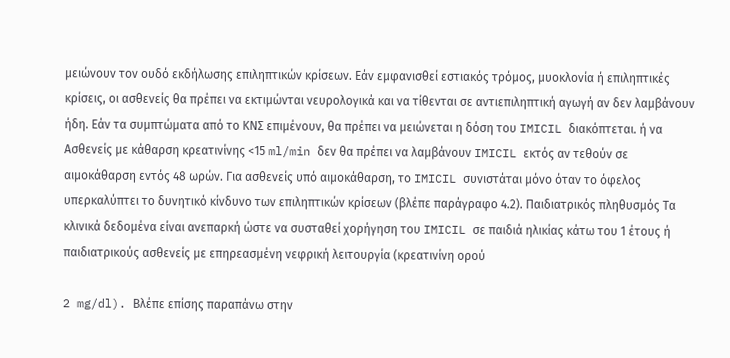μειώνουν τον ουδό εκδήλωσης επιληπτικών κρίσεων. Εάν εμφανισθεί εστιακός τρόμος, μυοκλονία ή επιληπτικές κρίσεις, οι ασθενείς θα πρέπει να εκτιμώνται νευρολογικά και να τίθενται σε αντιεπιληπτική αγωγή αν δεν λαμβάνουν ήδη. Εάν τα συμπτώματα από το ΚΝΣ επιμένουν, θα πρέπει να μειώνεται η δόση του IMICIL διακόπτεται. ή να Ασθενείς με κάθαρση κρεατινίνης <15 ml/min δεν θα πρέπει να λαμβάνουν IMICIL εκτός αν τεθούν σε αιμοκάθαρση εντός 48 ωρών. Για ασθενείς υπό αιμοκάθαρση, το IMICIL συνιστάται μόνο όταν το όφελος υπερκαλύπτει το δυνητικό κίνδυνο των επιληπτικών κρίσεων (βλέπε παράγραφο 4.2). Παιδιατρικός πληθυσμός Τα κλινικά δεδομένα είναι ανεπαρκή ώστε να συσταθεί χορήγηση του IMICIL σε παιδιά ηλικίας κάτω του 1 έτους ή παιδιατρικούς ασθενείς με επηρεασμένη νεφρική λειτουργία (κρεατινίνη ορού

2 mg/dl). Βλέπε επίσης παραπάνω στην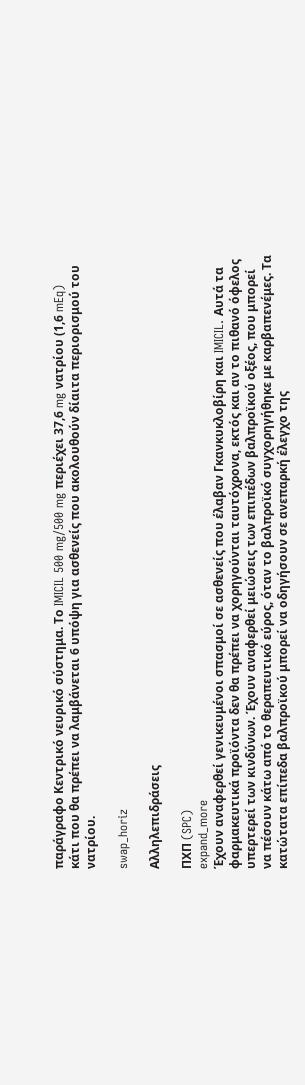παράγραφο Κεντρικό νευρικό σύστημα. Το IMICIL 500 mg/500 mg περιέχει 37,6 mg νατρίου (1,6 mEq) κάτι που θα πρέπει να λαμβάνεται 6 υπόψη για ασθενείς που ακολουθούν δίαιτα περιορισμού του νατρίου.

swap_horiz

Αλληλεπιδράσεις

ΠΧΠ (SPC)
expand_more
Έχουν αναφερθεί γενικευμένοι σπασμοί σε ασθενείς που έλαβαν Γκανκυκλοβίρη και IMICIL. Αυτά τα φαρμακευτικά προϊόντα δεν θα πρέπει να χορηγούνται ταυτόχρονα, εκτός και αν το πιθανό όφελος υπερτερεί των κινδύνων. Έχουν αναφερθεί μειώσεις των επιπέδων βαλπροϊκού οξέος, που μπορεί να πέσουν κάτω από το θεραπευτικό εύρος, όταν το βαλπροϊκό συγχορηγήθηκε με καρβαπενέμες. Τα κατώτατα επίπεδα βαλπροϊκού μπορεί να οδηγήσουν σε ανεπαρκή έλεγχο της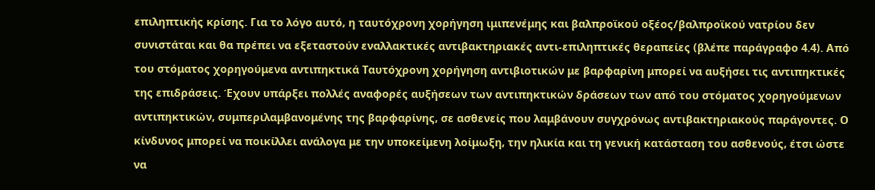επιληπτικής κρίσης. Για το λόγο αυτό, η ταυτόχρονη χορήγηση ιμιπενέμης και βαλπροϊκού οξέος/βαλπροϊκού νατρίου δεν συνιστάται και θα πρέπει να εξεταστούν εναλλακτικές αντιβακτηριακές αντι-επιληπτικές θεραπείες (βλέπε παράγραφο 4.4). Από του στόματος χορηγούμενα αντιπηκτικά Ταυτόχρονη χορήγηση αντιβιοτικών με βαρφαρίνη μπορεί να αυξήσει τις αντιπηκτικές της επιδράσεις. Έχουν υπάρξει πολλές αναφορές αυξήσεων των αντιπηκτικών δράσεων των από του στόματος χορηγούμενων αντιπηκτικών, συμπεριλαμβανομένης της βαρφαρίνης, σε ασθενείς που λαμβάνουν συγχρόνως αντιβακτηριακούς παράγοντες. Ο κίνδυνος μπορεί να ποικίλλει ανάλογα με την υποκείμενη λοίμωξη, την ηλικία και τη γενική κατάσταση του ασθενούς, έτσι ώστε να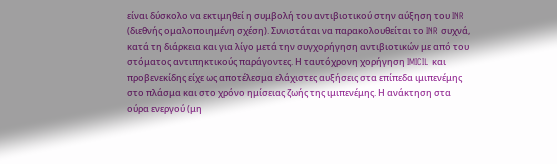είναι δύσκολο να εκτιμηθεί η συμβολή του αντιβιοτικού στην αύξηση του INR (διεθνής ομαλοποιημένη σχέση). Συνιστάται να παρακολουθείται το INR συχνά, κατά τη διάρκεια και για λίγο μετά την συγχορήγηση αντιβιοτικών με από του στόματος αντιπηκτικούς παράγοντες. Η ταυτόχρονη χορήγηση IMICIL και προβενεκίδης είχε ως αποτέλεσμα ελάχιστες αυξήσεις στα επίπεδα ιμιπενέμης στο πλάσμα και στο χρόνο ημίσειας ζωής της ιμιπενέμης. Η ανάκτηση στα ούρα ενεργού (μη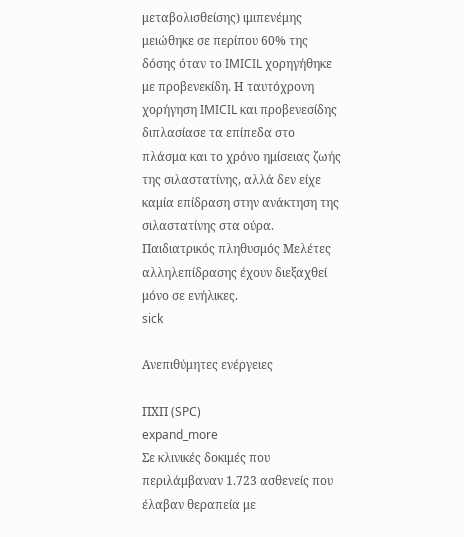μεταβολισθείσης) ιμιπενέμης μειώθηκε σε περίπου 60% της δόσης όταν το IMICIL χορηγήθηκε με προβενεκίδη. Η ταυτόχρονη χορήγηση IMICIL και προβενεσίδης διπλασίασε τα επίπεδα στο πλάσμα και το χρόνο ημίσειας ζωής της σιλαστατίνης, αλλά δεν είχε καμία επίδραση στην ανάκτηση της σιλαστατίνης στα ούρα. Παιδιατρικός πληθυσμός Μελέτες αλληλεπίδρασης έχουν διεξαχθεί μόνο σε ενήλικες.
sick

Ανεπιθύμητες ενέργειες

ΠΧΠ (SPC)
expand_more
Σε κλινικές δοκιμές που περιλάμβαναν 1.723 ασθενείς που έλαβαν θεραπεία με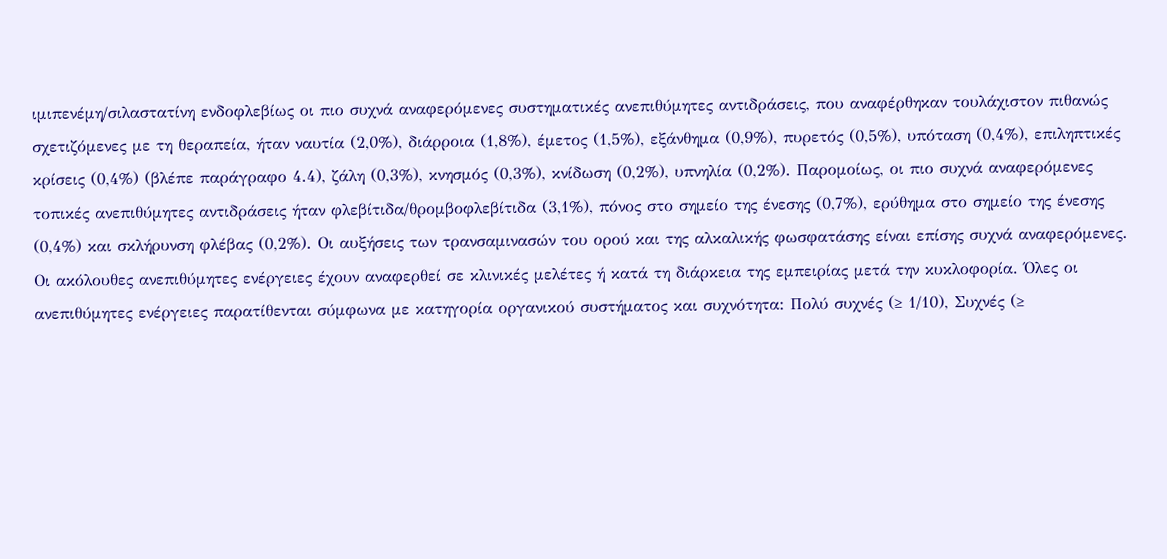ιμιπενέμη/σιλαστατίνη ενδοφλεβίως οι πιο συχνά αναφερόμενες συστηματικές ανεπιθύμητες αντιδράσεις, που αναφέρθηκαν τουλάχιστον πιθανώς σχετιζόμενες με τη θεραπεία, ήταν ναυτία (2,0%), διάρροια (1,8%), έμετος (1,5%), εξάνθημα (0,9%), πυρετός (0,5%), υπόταση (0,4%), επιληπτικές κρίσεις (0,4%) (βλέπε παράγραφο 4.4), ζάλη (0,3%), κνησμός (0,3%), κνίδωση (0,2%), υπνηλία (0,2%). Παρομοίως, οι πιο συχνά αναφερόμενες τοπικές ανεπιθύμητες αντιδράσεις ήταν φλεβίτιδα/θρομβοφλεβίτιδα (3,1%), πόνος στο σημείο της ένεσης (0,7%), ερύθημα στο σημείο της ένεσης (0,4%) και σκλήρυνση φλέβας (0,2%). Οι αυξήσεις των τρανσαμινασών του ορού και της αλκαλικής φωσφατάσης είναι επίσης συχνά αναφερόμενες. Οι ακόλουθες ανεπιθύμητες ενέργειες έχουν αναφερθεί σε κλινικές μελέτες ή κατά τη διάρκεια της εμπειρίας μετά την κυκλοφορία. Όλες οι ανεπιθύμητες ενέργειες παρατίθενται σύμφωνα με κατηγορία οργανικού συστήματος και συχνότητα: Πολύ συχνές (≥ 1/10), Συχνές (≥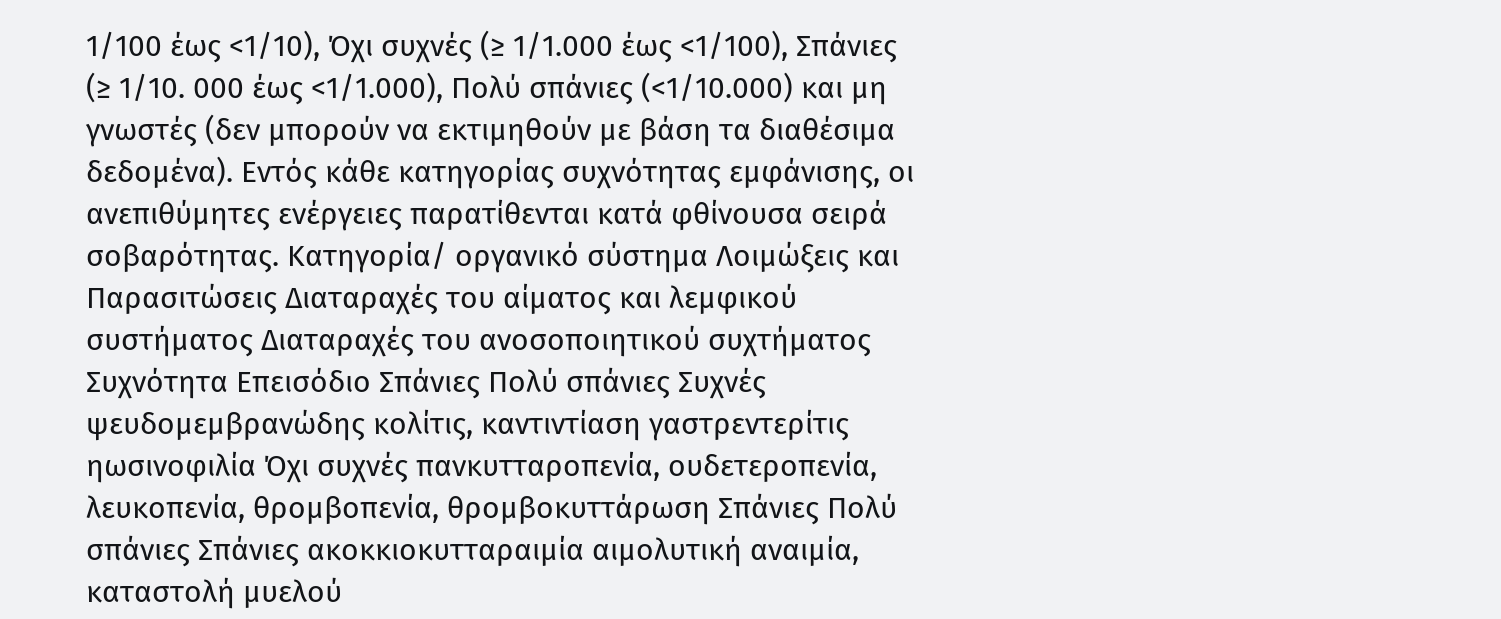1/100 έως <1/10), Όχι συχνές (≥ 1/1.000 έως <1/100), Σπάνιες (≥ 1/10. 000 έως <1/1.000), Πολύ σπάνιες (<1/10.000) και μη γνωστές (δεν μπορούν να εκτιμηθούν με βάση τα διαθέσιμα δεδομένα). Εντός κάθε κατηγορίας συχνότητας εμφάνισης, οι ανεπιθύμητες ενέργειες παρατίθενται κατά φθίνουσα σειρά σοβαρότητας. Κατηγορία/ οργανικό σύστημα Λοιμώξεις και Παρασιτώσεις Διαταραχές του αίματος και λεμφικού συστήματος Διαταραχές του ανοσοποιητικού συχτήματος Συχνότητα Επεισόδιο Σπάνιες Πολύ σπάνιες Συχνές ψευδομεμβρανώδης κολίτις, καντιντίαση γαστρεντερίτις ηωσινοφιλία Όχι συχνές πανκυτταροπενία, ουδετεροπενία, λευκοπενία, θρομβοπενία, θρομβοκυττάρωση Σπάνιες Πολύ σπάνιες Σπάνιες ακοκκιοκυτταραιμία αιμολυτική αναιμία, καταστολή μυελού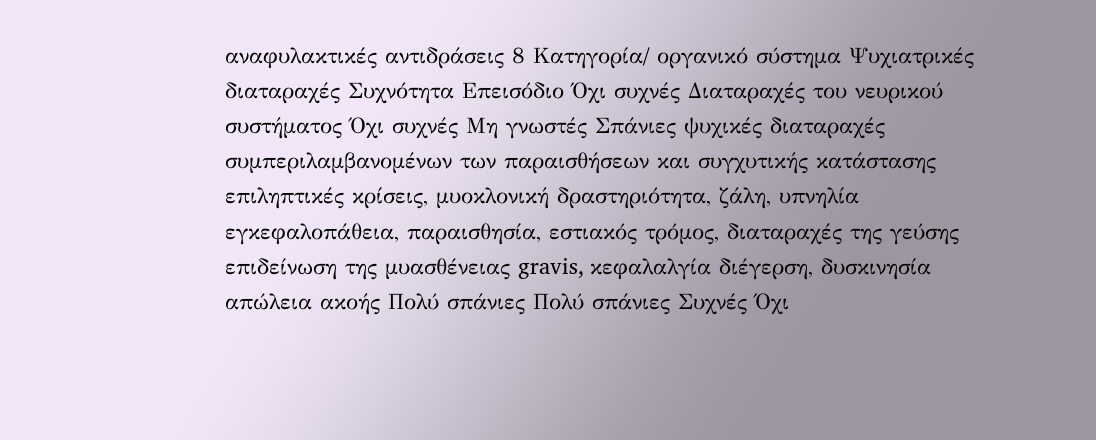αναφυλακτικές αντιδράσεις 8 Κατηγορία/ οργανικό σύστημα Ψυχιατρικές διαταραχές Συχνότητα Επεισόδιο Όχι συχνές Διαταραχές του νευρικού συστήματος Όχι συχνές Μη γνωστές Σπάνιες ψυχικές διαταραχές συμπεριλαμβανομένων των παραισθήσεων και συγχυτικής κατάστασης επιληπτικές κρίσεις, μυοκλονική δραστηριότητα, ζάλη, υπνηλία εγκεφαλοπάθεια, παραισθησία, εστιακός τρόμος, διαταραχές της γεύσης επιδείνωση της μυασθένειας gravis, κεφαλαλγία διέγερση, δυσκινησία απώλεια ακοής Πολύ σπάνιες Πολύ σπάνιες Συχνές Όχι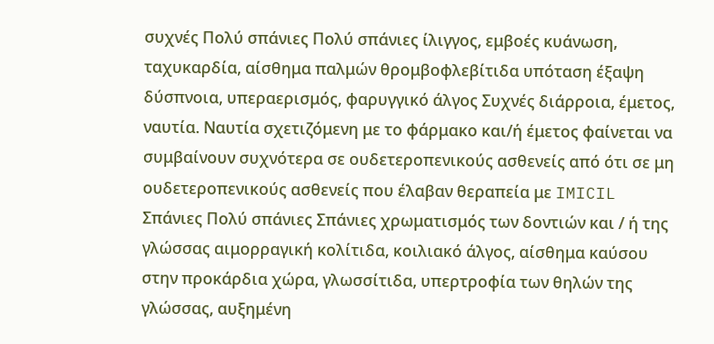συχνές Πολύ σπάνιες Πολύ σπάνιες ίλιγγος, εμβοές κυάνωση, ταχυκαρδία, αίσθημα παλμών θρομβοφλεβίτιδα υπόταση έξαψη δύσπνοια, υπεραερισμός, φαρυγγικό άλγος Συχνές διάρροια, έμετος, ναυτία. Ναυτία σχετιζόμενη με το φάρμακο και/ή έμετος φαίνεται να συμβαίνουν συχνότερα σε ουδετεροπενικούς ασθενείς από ότι σε μη ουδετεροπενικούς ασθενείς που έλαβαν θεραπεία με IMICIL Σπάνιες Πολύ σπάνιες Σπάνιες χρωματισμός των δοντιών και / ή της γλώσσας αιμορραγική κολίτιδα, κοιλιακό άλγος, αίσθημα καύσου στην προκάρδια χώρα, γλωσσίτιδα, υπερτροφία των θηλών της γλώσσας, αυξημένη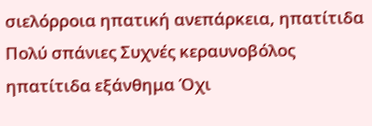σιελόρροια ηπατική ανεπάρκεια, ηπατίτιδα Πολύ σπάνιες Συχνές κεραυνοβόλος ηπατίτιδα εξάνθημα Όχι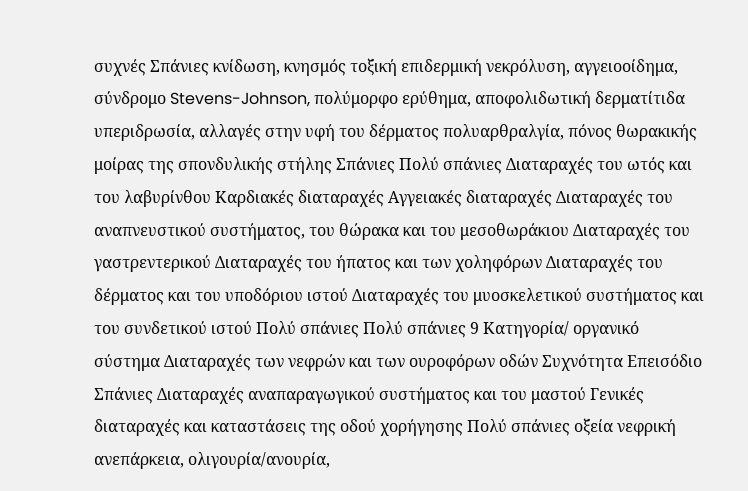συχνές Σπάνιες κνίδωση, κνησμός τοξική επιδερμική νεκρόλυση, αγγειοοίδημα, σύνδρομο Stevens-Johnson, πολύμορφο ερύθημα, αποφολιδωτική δερματίτιδα υπεριδρωσία, αλλαγές στην υφή του δέρματος πολυαρθραλγία, πόνος θωρακικής μοίρας της σπονδυλικής στήλης Σπάνιες Πολύ σπάνιες Διαταραχές του ωτός και του λαβυρίνθου Καρδιακές διαταραχές Αγγειακές διαταραχές Διαταραχές του αναπνευστικού συστήματος, του θώρακα και του μεσοθωράκιου Διαταραχές του γαστρεντερικού Διαταραχές του ήπατος και των χοληφόρων Διαταραχές του δέρματος και του υποδόριου ιστού Διαταραχές του μυοσκελετικού συστήματος και του συνδετικού ιστού Πολύ σπάνιες Πολύ σπάνιες 9 Κατηγορία/ οργανικό σύστημα Διαταραχές των νεφρών και των ουροφόρων οδών Συχνότητα Επεισόδιο Σπάνιες Διαταραχές αναπαραγωγικού συστήματος και του μαστού Γενικές διαταραχές και καταστάσεις της οδού χορήγησης Πολύ σπάνιες οξεία νεφρική ανεπάρκεια, ολιγουρία/ανουρία,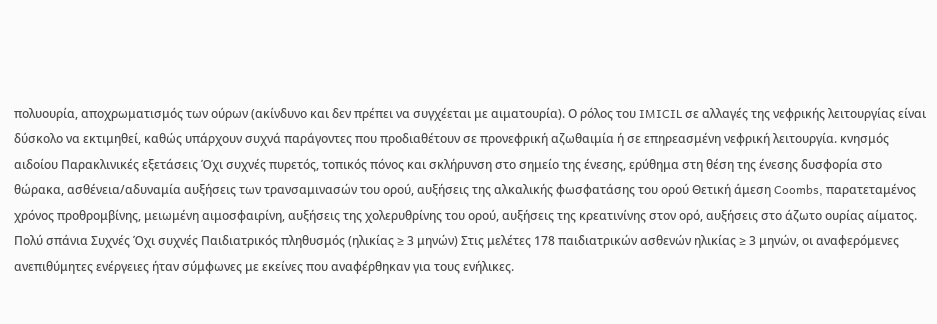πολυουρία, αποχρωματισμός των ούρων (ακίνδυνο και δεν πρέπει να συγχέεται με αιματουρία). Ο ρόλος του IMICIL σε αλλαγές της νεφρικής λειτουργίας είναι δύσκολο να εκτιμηθεί, καθώς υπάρχουν συχνά παράγοντες που προδιαθέτουν σε προνεφρική αζωθαιμία ή σε επηρεασμένη νεφρική λειτουργία. κνησμός αιδοίου Παρακλινικές εξετάσεις Όχι συχνές πυρετός, τοπικός πόνος και σκλήρυνση στο σημείο της ένεσης, ερύθημα στη θέση της ένεσης δυσφορία στο θώρακα, ασθένεια/αδυναμία αυξήσεις των τρανσαμινασών του ορού, αυξήσεις της αλκαλικής φωσφατάσης του ορού Θετική άμεση Coombs, παρατεταμένος χρόνος προθρομβίνης, μειωμένη αιμοσφαιρίνη, αυξήσεις της χολερυθρίνης του ορού, αυξήσεις της κρεατινίνης στον ορό, αυξήσεις στο άζωτο ουρίας αίματος. Πολύ σπάνια Συχνές Όχι συχνές Παιδιατρικός πληθυσμός (ηλικίας ≥ 3 μηνών) Στις μελέτες 178 παιδιατρικών ασθενών ηλικίας ≥ 3 μηνών, οι αναφερόμενες ανεπιθύμητες ενέργειες ήταν σύμφωνες με εκείνες που αναφέρθηκαν για τους ενήλικες.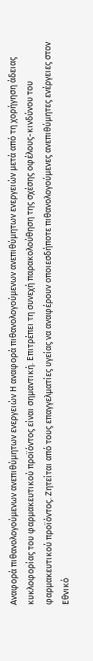Αναφορά πιθανολογούμενων ανεπιθύμητων ενεργειών Η αναφορά πιθανολογούμενων ανεπιθύμητων ενεργειών μετά από τη χορήγηση άδειας κυκλοφορίας του φαρμακευτικού προϊόντος είναι σημαντική. Επιτρέπει τη συνεχή παρακολούθηση της σχέσης οφέλους-κινδύνου του φαρμακευτικού προϊόντος. Ζητείται από τους επαγγελματίες υγείας να αναφέρουν οποιεσδήποτε πιθανολογούμενες ανεπιθύμητες ενέργειες στον Εθνικό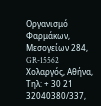Οργανισμό Φαρμάκων, Μεσογείων 284, GR-15562 Χολαργός, Αθήνα, Τηλ: + 30 21 32040380/337,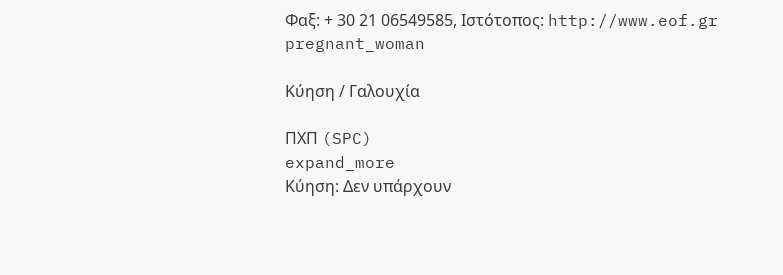Φαξ: + 30 21 06549585, Ιστότοπος: http://www.eof.gr
pregnant_woman

Κύηση / Γαλουχία

ΠΧΠ (SPC)
expand_more
Κύηση: Δεν υπάρχουν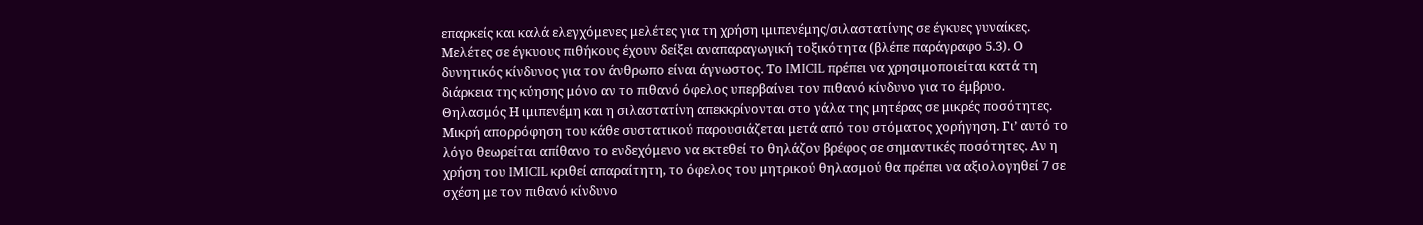επαρκείς και καλά ελεγχόμενες μελέτες για τη χρήση ιμιπενέμης/σιλαστατίνης σε έγκυες γυναίκες. Μελέτες σε έγκυους πιθήκους έχουν δείξει αναπαραγωγική τοξικότητα (βλέπε παράγραφο 5.3). Ο δυνητικός κίνδυνος για τον άνθρωπο είναι άγνωστος. Το IMICIL πρέπει να χρησιμοποιείται κατά τη διάρκεια της κύησης μόνο αν το πιθανό όφελος υπερβαίνει τον πιθανό κίνδυνο για το έμβρυο. Θηλασμός Η ιμιπενέμη και η σιλαστατίνη απεκκρίνονται στο γάλα της μητέρας σε μικρές ποσότητες. Μικρή απορρόφηση του κάθε συστατικού παρουσιάζεται μετά από του στόματος χορήγηση. Γι’ αυτό το λόγο θεωρείται απίθανο το ενδεχόμενο να εκτεθεί το θηλάζον βρέφος σε σημαντικές ποσότητες. Αν η χρήση του IMICIL κριθεί απαραίτητη, το όφελος του μητρικού θηλασμού θα πρέπει να αξιολογηθεί 7 σε σχέση με τον πιθανό κίνδυνο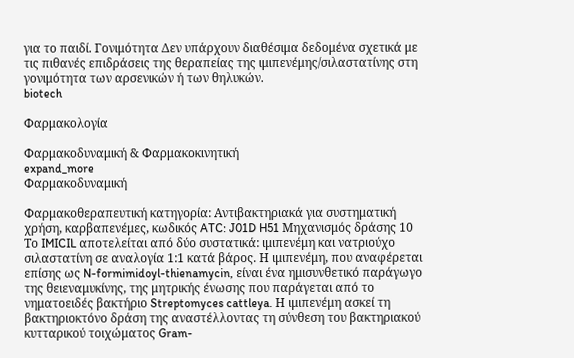για το παιδί. Γονιμότητα Δεν υπάρχουν διαθέσιμα δεδομένα σχετικά με τις πιθανές επιδράσεις της θεραπείας της ιμιπενέμης/σιλαστατίνης στη γονιμότητα των αρσενικών ή των θηλυκών.
biotech

Φαρμακολογία

Φαρμακοδυναμική & Φαρμακοκινητική
expand_more
Φαρμακοδυναμική

Φαρμακοθεραπευτική κατηγορία: Αντιβακτηριακά για συστηματική χρήση, καρβαπενέμες, κωδικός ATC: J01D H51 Μηχανισμός δράσης 10 Το IMICIL αποτελείται από δύο συστατικά: ιμιπενέμη και νατριούχο σιλαστατίνη σε αναλογία 1:1 κατά βάρος. Η ιμιπενέμη, που αναφέρεται επίσης ως N-formimidoyl-thienamycin, είναι ένα ημισυνθετικό παράγωγο της θειεναμυκίνης, της μητρικής ένωσης που παράγεται από το νηματοειδές βακτήριο Streptomyces cattleya. Η ιμιπενέμη ασκεί τη βακτηριοκτόνο δράση της αναστέλλοντας τη σύνθεση του βακτηριακού κυτταρικού τοιχώματος Gram-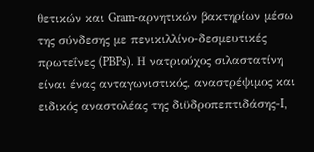θετικών και Gram-αρνητικών βακτηρίων μέσω της σύνδεσης με πενικιλλίνο-δεσμευτικές πρωτεΐνες (PBPs). Η νατριούχος σιλαστατίνη είναι ένας ανταγωνιστικός, αναστρέψιμος και ειδικός αναστολέας της διϋδροπεπτιδάσης-I,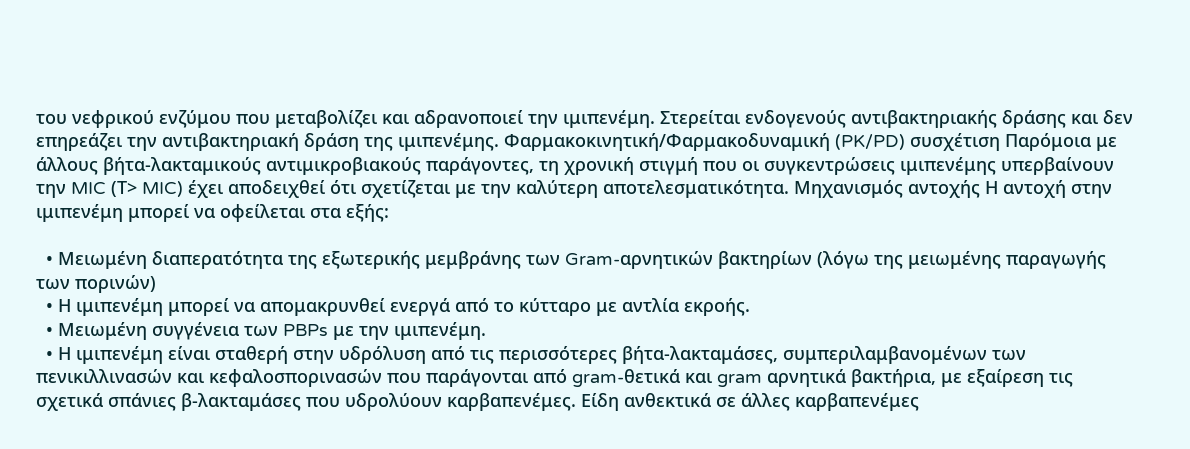του νεφρικού ενζύμου που μεταβολίζει και αδρανοποιεί την ιμιπενέμη. Στερείται ενδογενούς αντιβακτηριακής δράσης και δεν επηρεάζει την αντιβακτηριακή δράση της ιμιπενέμης. Φαρμακοκινητική/Φαρμακοδυναμική (PK/PD) συσχέτιση Παρόμοια με άλλους βήτα-λακταμικούς αντιμικροβιακούς παράγοντες, τη χρονική στιγμή που οι συγκεντρώσεις ιμιπενέμης υπερβαίνουν την MIC (Τ> MIC) έχει αποδειχθεί ότι σχετίζεται με την καλύτερη αποτελεσματικότητα. Μηχανισμός αντοχής Η αντοχή στην ιμιπενέμη μπορεί να οφείλεται στα εξής:

  • Μειωμένη διαπερατότητα της εξωτερικής μεμβράνης των Gram-αρνητικών βακτηρίων (λόγω της μειωμένης παραγωγής των πορινών)
  • Η ιμιπενέμη μπορεί να απομακρυνθεί ενεργά από το κύτταρο με αντλία εκροής.
  • Μειωμένη συγγένεια των PBPs με την ιμιπενέμη.
  • Η ιμιπενέμη είναι σταθερή στην υδρόλυση από τις περισσότερες βήτα-λακταμάσες, συμπεριλαμβανομένων των πενικιλλινασών και κεφαλοσπορινασών που παράγονται από gram-θετικά και gram αρνητικά βακτήρια, με εξαίρεση τις σχετικά σπάνιες β-λακταμάσες που υδρολύουν καρβαπενέμες. Είδη ανθεκτικά σε άλλες καρβαπενέμες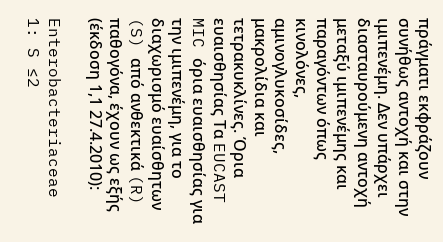πράγματι εκφράζουν συνήθως αντοχή και στην ιμιπενέμη. Δεν υπάρχει διασταυρούμενη αντοχή μεταξύ ιμιπενέμης και παραγόντων όπως κινολόνες, αμινογλυκοσίδες, μακρολίδια και τετρακυκλίνες. Όρια ευαισθησίας Τα EUCAST MIC όρια ευαισθησίας για την ιμιπενέμη, για το διαχωρισμό ευαίσθητων (S) από ανθεκτικά (R) παθογόνα, έχουν ως εξής (έκδοση 1,1 27.4.2010):

Enterobacteriaceae 1: S ≤2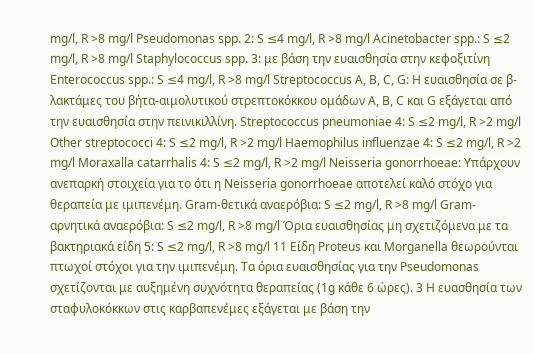mg/l, R >8 mg/l Pseudomonas spp. 2: S ≤4 mg/l, R >8 mg/l Acinetobacter spp.: S ≤2 mg/l, R >8 mg/l Staphylococcus spp. 3: με βάση την ευαισθησία στην κεφοξιτίνη Enterococcus spp.: S ≤4 mg/l, R >8 mg/l Streptococcus A, B, C, G: Η ευαισθησία σε β-λακτάμες του βήτα-αιμολυτικού στρεπτοκόκκου ομάδων A, B, C και G εξάγεται από την ευαισθησία στην πεινικιλλίνη. Streptococcus pneumoniae 4: S ≤2 mg/l, R >2 mg/l Other streptococci 4: S ≤2 mg/l, R >2 mg/l Haemophilus influenzae 4: S ≤2 mg/l, R >2 mg/l Moraxalla catarrhalis 4: S ≤2 mg/l, R >2 mg/l Neisseria gonorrhoeae: Υπάρχουν ανεπαρκή στοιχεία για το ότι η Neisseria gonorrhoeae αποτελεί καλό στόχο για θεραπεία με ιμιπενέμη. Gram-θετικά αναερόβια: S ≤2 mg/l, R >8 mg/l Gram-αρνητικά αναερόβια: S ≤2 mg/l, R >8 mg/l Όρια ευαισθησίας μη σχετιζόμενα με τα βακτηριακά είδη 5: S ≤2 mg/l, R >8 mg/l 11 Είδη Proteus και Morganella θεωρούνται πτωχοί στόχοι για την ιμιπενέμη. Τα όρια ευαισθησίας για την Pseudomonas σχετίζονται με αυξημένη συχνότητα θεραπείας (1g κάθε 6 ώρες). 3 Η ευασθησία των σταφυλοκόκκων στις καρβαπενέμες εξάγεται με βάση την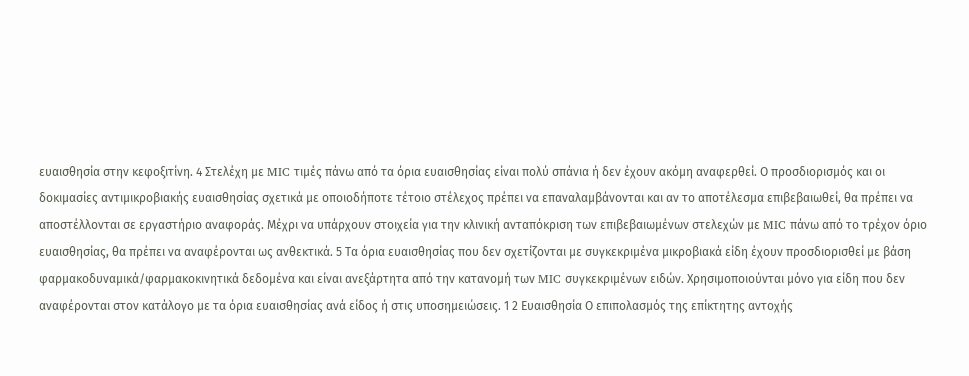ευαισθησία στην κεφοξιτίνη. 4 Στελέχη με MIC τιμές πάνω από τα όρια ευαισθησίας είναι πολύ σπάνια ή δεν έχουν ακόμη αναφερθεί. Ο προσδιορισμός και οι δοκιμασίες αντιμικροβιακής ευαισθησίας σχετικά με οποιοδήποτε τέτοιο στέλεχος πρέπει να επαναλαμβάνονται και αν το αποτέλεσμα επιβεβαιωθεί, θα πρέπει να αποστέλλονται σε εργαστήριο αναφοράς. Μέχρι να υπάρχουν στοιχεία για την κλινική ανταπόκριση των επιβεβαιωμένων στελεχών με MIC πάνω από το τρέχον όριο ευαισθησίας, θα πρέπει να αναφέρονται ως ανθεκτικά. 5 Τα όρια ευαισθησίας που δεν σχετίζονται με συγκεκριμένα μικροβιακά είδη έχουν προσδιορισθεί με βάση φαρμακοδυναμικά/φαρμακοκινητικά δεδομένα και είναι ανεξάρτητα από την κατανομή των MIC συγκεκριμένων ειδών. Χρησιμοποιούνται μόνο για είδη που δεν αναφέρονται στον κατάλογο με τα όρια ευαισθησίας ανά είδος ή στις υποσημειώσεις. 1 2 Ευαισθησία Ο επιπολασμός της επίκτητης αντοχής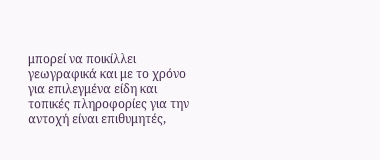μπορεί να ποικίλλει γεωγραφικά και με το χρόνο για επιλεγμένα είδη και τοπικές πληροφορίες για την αντοχή είναι επιθυμητές,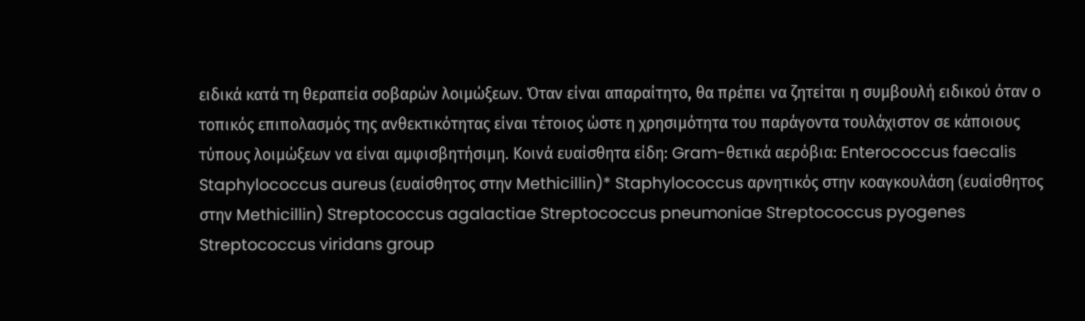ειδικά κατά τη θεραπεία σοβαρών λοιμώξεων. Όταν είναι απαραίτητο, θα πρέπει να ζητείται η συμβουλή ειδικού όταν ο τοπικός επιπολασμός της ανθεκτικότητας είναι τέτοιος ώστε η χρησιμότητα του παράγοντα τουλάχιστον σε κάποιους τύπους λοιμώξεων να είναι αμφισβητήσιμη. Κοινά ευαίσθητα είδη: Gram-θετικά αερόβια: Enterococcus faecalis Staphylococcus aureus (ευαίσθητος στην Methicillin)* Staphylococcus αρνητικός στην κοαγκουλάση (ευαίσθητος στην Methicillin) Streptococcus agalactiae Streptococcus pneumoniae Streptococcus pyogenes Streptococcus viridans group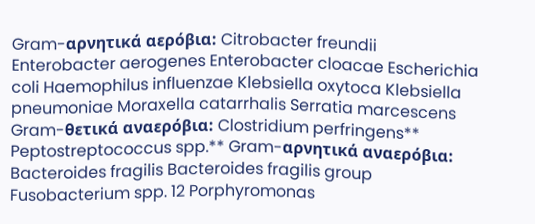Gram-αρνητικά αερόβια: Citrobacter freundii Enterobacter aerogenes Enterobacter cloacae Escherichia coli Haemophilus influenzae Klebsiella oxytoca Klebsiella pneumoniae Moraxella catarrhalis Serratia marcescens Gram-θετικά αναερόβια: Clostridium perfringens** Peptostreptococcus spp.** Gram-αρνητικά αναερόβια: Bacteroides fragilis Bacteroides fragilis group Fusobacterium spp. 12 Porphyromonas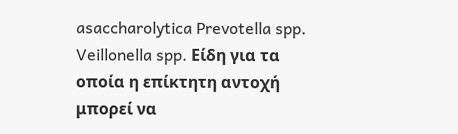asaccharolytica Prevotella spp. Veillonella spp. Είδη για τα οποία η επίκτητη αντοχή μπορεί να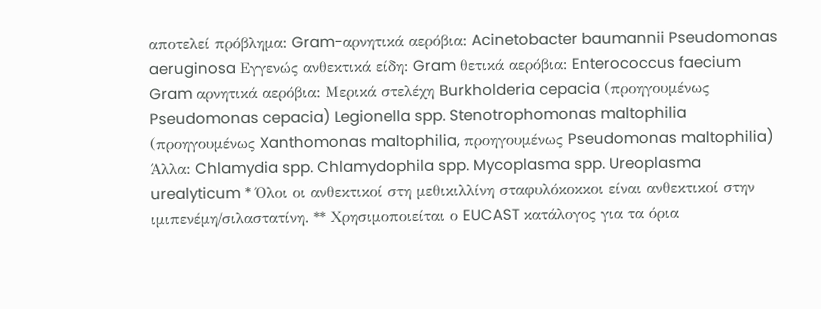αποτελεί πρόβλημα: Gram-αρνητικά αερόβια: Acinetobacter baumannii Pseudomonas aeruginosa Εγγενώς ανθεκτικά είδη: Gram θετικά αερόβια: Enterococcus faecium Gram αρνητικά αερόβια: Μερικά στελέχη Burkholderia cepacia (προηγουμένως Pseudomonas cepacia) Legionella spp. Stenotrophomonas maltophilia (προηγουμένως Xanthomonas maltophilia, προηγουμένως Pseudomonas maltophilia) Άλλα: Chlamydia spp. Chlamydophila spp. Mycoplasma spp. Ureoplasma urealyticum * Όλοι οι ανθεκτικοί στη μεθικιλλίνη σταφυλόκοκκοι είναι ανθεκτικοί στην ιμιπενέμη/σιλαστατίνη. ** Χρησιμοποιείται ο EUCAST κατάλογος για τα όρια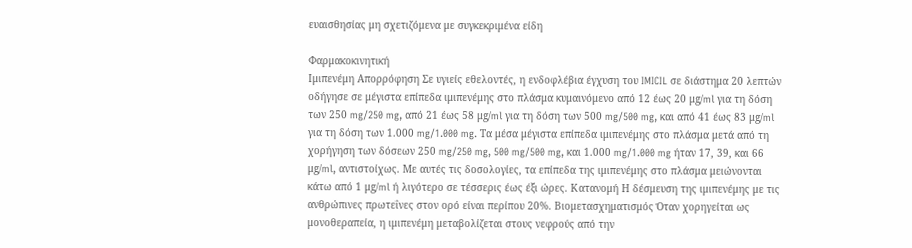ευαισθησίας μη σχετιζόμενα με συγκεκριμένα είδη

Φαρμακοκινητική
Ιμιπενέμη Απορρόφηση Σε υγιείς εθελοντές, η ενδοφλέβια έγχυση του IMICIL σε διάστημα 20 λεπτών οδήγησε σε μέγιστα επίπεδα ιμιπενέμης στο πλάσμα κυμαινόμενο από 12 έως 20 μg/ml για τη δόση των 250 mg/250 mg, από 21 έως 58 μg/ml για τη δόση των 500 mg/500 mg, και από 41 έως 83 μg/ml για τη δόση των 1.000 mg/1.000 mg. Τα μέσα μέγιστα επίπεδα ιμιπενέμης στο πλάσμα μετά από τη χορήγηση των δόσεων 250 mg/250 mg, 500 mg/500 mg, και 1.000 mg/1.000 mg ήταν 17, 39, και 66 μg/ml, αντιστοίχως. Με αυτές τις δοσολογίες, τα επίπεδα της ιμιπενέμης στο πλάσμα μειώνονται κάτω από 1 μg/ml ή λιγότερο σε τέσσερις έως έξι ώρες. Κατανομή Η δέσμευση της ιμιπενέμης με τις ανθρώπινες πρωτεΐνες στον ορό είναι περίπου 20%. Βιομετασχηματισμός Όταν χορηγείται ως μονοθεραπεία, η ιμιπενέμη μεταβολίζεται στους νεφρούς από την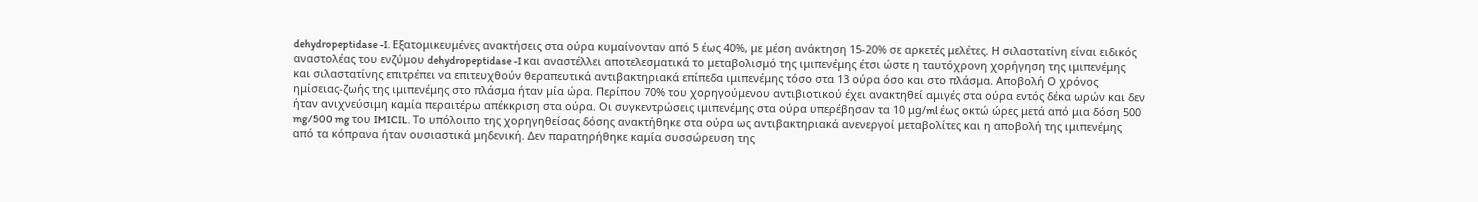dehydropeptidase -I. Εξατομικευμένες ανακτήσεις στα ούρα κυμαίνονταν από 5 έως 40%, με μέση ανάκτηση 15-20% σε αρκετές μελέτες. Η σιλαστατίνη είναι ειδικός αναστολέας του ενζύμου dehydropeptidase -I και αναστέλλει αποτελεσματικά το μεταβολισμό της ιμιπενέμης έτσι ώστε η ταυτόχρονη χορήγηση της ιμιπενέμης και σιλαστατίνης επιτρέπει να επιτευχθούν θεραπευτικά αντιβακτηριακά επίπεδα ιμιπενέμης τόσο στα 13 ούρα όσο και στο πλάσμα. Αποβολή Ο χρόνος ημίσειας-ζωής της ιμιπενέμης στο πλάσμα ήταν μία ώρα. Περίπου 70% του χορηγούμενου αντιβιοτικού έχει ανακτηθεί αμιγές στα ούρα εντός δέκα ωρών και δεν ήταν ανιχνεύσιμη καμία περαιτέρω απέκκριση στα ούρα. Οι συγκεντρώσεις ιμιπενέμης στα ούρα υπερέβησαν τα 10 μg/ml έως οκτώ ώρες μετά από μια δόση 500 mg/500 mg του IMICIL. Το υπόλοιπο της χορηγηθείσας δόσης ανακτήθηκε στα ούρα ως αντιβακτηριακά ανενεργοί μεταβολίτες και η αποβολή της ιμιπενέμης από τα κόπρανα ήταν ουσιαστικά μηδενική. Δεν παρατηρήθηκε καμία συσσώρευση της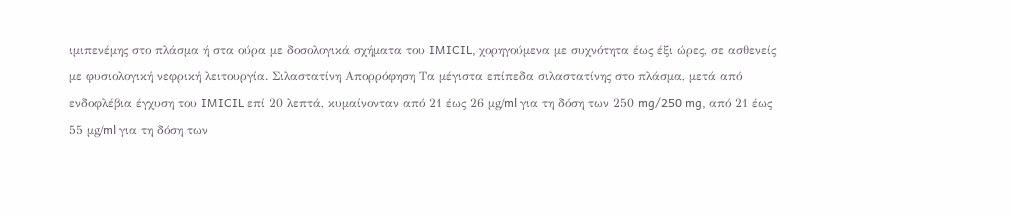ιμιπενέμης στο πλάσμα ή στα ούρα με δοσολογικά σχήματα του IMICIL, χορηγούμενα με συχνότητα έως έξι ώρες, σε ασθενείς με φυσιολογική νεφρική λειτουργία. Σιλαστατίνη Απορρόφηση Τα μέγιστα επίπεδα σιλαστατίνης στο πλάσμα, μετά από ενδοφλέβια έγχυση του IMICIL επί 20 λεπτά, κυμαίνονταν από 21 έως 26 μg/ml για τη δόση των 250 mg/250 mg, από 21 έως 55 μg/ml για τη δόση των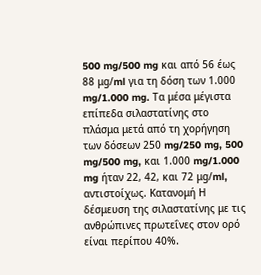500 mg/500 mg και από 56 έως 88 μg/ml για τη δόση των 1.000 mg/1.000 mg. Τα μέσα μέγιστα επίπεδα σιλαστατίνης στο πλάσμα μετά από τη χορήγηση των δόσεων 250 mg/250 mg, 500 mg/500 mg, και 1.000 mg/1.000 mg ήταν 22, 42, και 72 μg/ml, αντιστοίχως. Κατανομή Η δέσμευση της σιλαστατίνης με τις ανθρώπινες πρωτεΐνες στον ορό είναι περίπου 40%.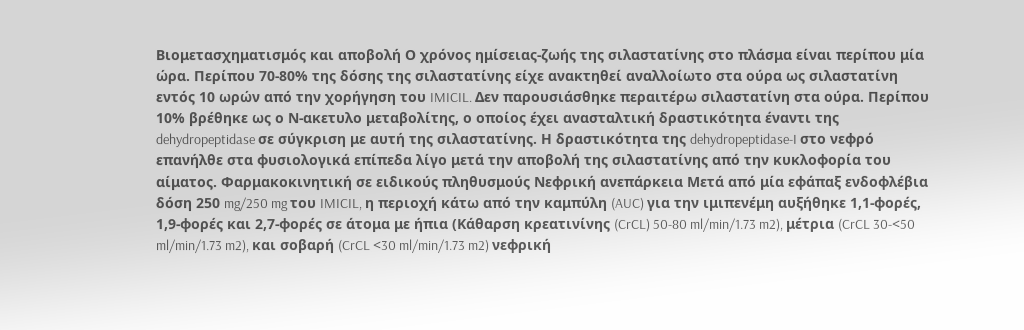Βιομετασχηματισμός και αποβολή Ο χρόνος ημίσειας-ζωής της σιλαστατίνης στο πλάσμα είναι περίπου μία ώρα. Περίπου 70-80% της δόσης της σιλαστατίνης είχε ανακτηθεί αναλλοίωτο στα ούρα ως σιλαστατίνη εντός 10 ωρών από την χορήγηση του IMICIL. Δεν παρουσιάσθηκε περαιτέρω σιλαστατίνη στα ούρα. Περίπου 10% βρέθηκε ως ο Ν-ακετυλο μεταβολίτης, ο οποίος έχει ανασταλτική δραστικότητα έναντι της dehydropeptidase σε σύγκριση με αυτή της σιλαστατίνης. Η δραστικότητα της dehydropeptidase-I στο νεφρό επανήλθε στα φυσιολογικά επίπεδα λίγο μετά την αποβολή της σιλαστατίνης από την κυκλοφορία του αίματος. Φαρμακοκινητική σε ειδικούς πληθυσμούς Νεφρική ανεπάρκεια Μετά από μία εφάπαξ ενδοφλέβια δόση 250 mg/250 mg του IMICIL, η περιοχή κάτω από την καμπύλη (AUC) για την ιμιπενέμη αυξήθηκε 1,1-φορές, 1,9-φορές και 2,7-φορές σε άτομα με ήπια (Κάθαρση κρεατινίνης (CrCL) 50-80 ml/min/1.73 m2), μέτρια (CrCL 30-<50 ml/min/1.73 m2), και σοβαρή (CrCL <30 ml/min/1.73 m2) νεφρική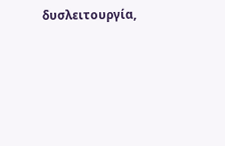δυσλειτουργία,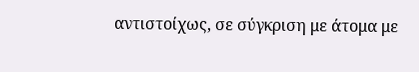αντιστοίχως, σε σύγκριση με άτομα με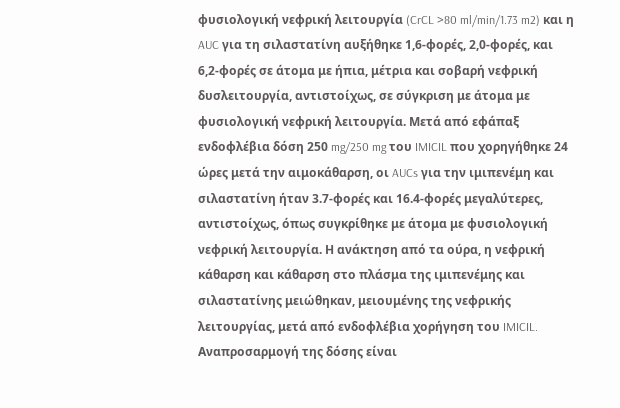φυσιολογική νεφρική λειτουργία (CrCL >80 ml/min/1.73 m2) και η AUC για τη σιλαστατίνη αυξήθηκε 1,6-φορές, 2,0-φορές, και 6,2-φορές σε άτομα με ήπια, μέτρια και σοβαρή νεφρική δυσλειτουργία, αντιστοίχως, σε σύγκριση με άτομα με φυσιολογική νεφρική λειτουργία. Μετά από εφάπαξ ενδοφλέβια δόση 250 mg/250 mg του IMICIL που χορηγήθηκε 24 ώρες μετά την αιμοκάθαρση, οι AUCs για την ιμιπενέμη και σιλαστατίνη ήταν 3.7-φορές και 16.4-φορές μεγαλύτερες, αντιστοίχως, όπως συγκρίθηκε με άτομα με φυσιολογική νεφρική λειτουργία. Η ανάκτηση από τα ούρα, η νεφρική κάθαρση και κάθαρση στο πλάσμα της ιμιπενέμης και σιλαστατίνης μειώθηκαν, μειουμένης της νεφρικής λειτουργίας, μετά από ενδοφλέβια χορήγηση του IMICIL. Αναπροσαρμογή της δόσης είναι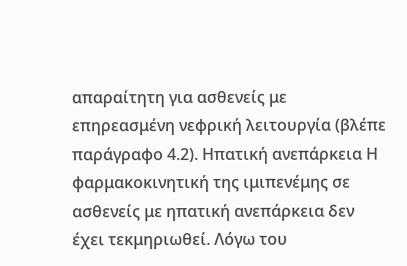απαραίτητη για ασθενείς με επηρεασμένη νεφρική λειτουργία (βλέπε παράγραφο 4.2). Ηπατική ανεπάρκεια Η φαρμακοκινητική της ιμιπενέμης σε ασθενείς με ηπατική ανεπάρκεια δεν έχει τεκμηριωθεί. Λόγω του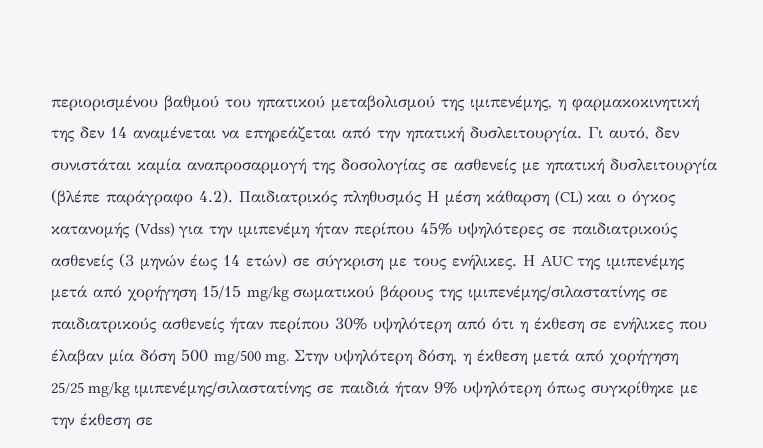περιορισμένου βαθμού του ηπατικού μεταβολισμού της ιμιπενέμης, η φαρμακοκινητική της δεν 14 αναμένεται να επηρεάζεται από την ηπατική δυσλειτουργία. Γι αυτό, δεν συνιστάται καμία αναπροσαρμογή της δοσολογίας σε ασθενείς με ηπατική δυσλειτουργία (βλέπε παράγραφο 4.2). Παιδιατρικός πληθυσμός Η μέση κάθαρση (CL) και ο όγκος κατανομής (Vdss) για την ιμιπενέμη ήταν περίπου 45% υψηλότερες σε παιδιατρικούς ασθενείς (3 μηνών έως 14 ετών) σε σύγκριση με τους ενήλικες. Η AUC της ιμιπενέμης μετά από χορήγηση 15/15 mg/kg σωματικού βάρους της ιμιπενέμης/σιλαστατίνης σε παιδιατρικούς ασθενείς ήταν περίπου 30% υψηλότερη από ότι η έκθεση σε ενήλικες που έλαβαν μία δόση 500 mg/500 mg. Στην υψηλότερη δόση, η έκθεση μετά από χορήγηση 25/25 mg/kg ιμιπενέμης/σιλαστατίνης σε παιδιά ήταν 9% υψηλότερη όπως συγκρίθηκε με την έκθεση σε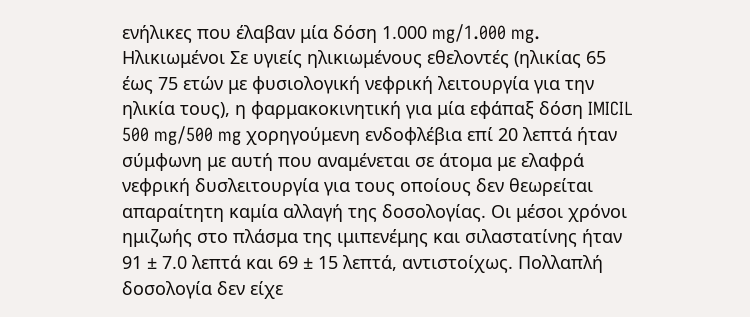ενήλικες που έλαβαν μία δόση 1.000 mg/1.000 mg. Ηλικιωμένοι Σε υγιείς ηλικιωμένους εθελοντές (ηλικίας 65 έως 75 ετών με φυσιολογική νεφρική λειτουργία για την ηλικία τους), η φαρμακοκινητική για μία εφάπαξ δόση IMICIL 500 mg/500 mg χορηγούμενη ενδοφλέβια επί 20 λεπτά ήταν σύμφωνη με αυτή που αναμένεται σε άτομα με ελαφρά νεφρική δυσλειτουργία για τους οποίους δεν θεωρείται απαραίτητη καμία αλλαγή της δοσολογίας. Οι μέσοι χρόνοι ημιζωής στο πλάσμα της ιμιπενέμης και σιλαστατίνης ήταν 91 ± 7.0 λεπτά και 69 ± 15 λεπτά, αντιστοίχως. Πολλαπλή δοσολογία δεν είχε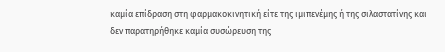καμία επίδραση στη φαρμακοκινητική είτε της ιμιπενέμης ή της σιλαστατίνης και δεν παρατηρήθηκε καμία συσώρευση της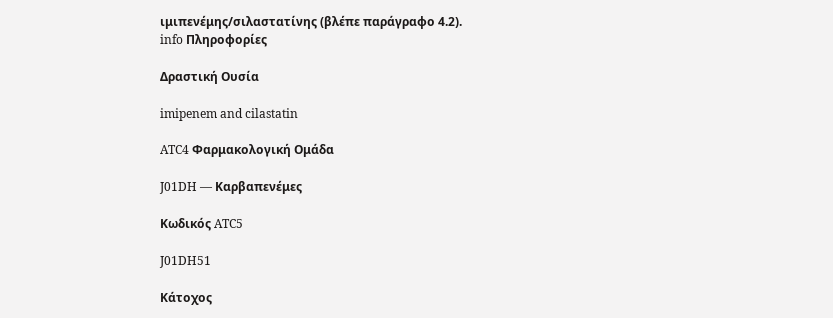ιμιπενέμης/σιλαστατίνης (βλέπε παράγραφο 4.2).
info Πληροφορίες

Δραστική Ουσία

imipenem and cilastatin

ATC4 Φαρμακολογική Ομάδα

J01DH — Καρβαπενέμες

Κωδικός ATC5

J01DH51

Κάτοχος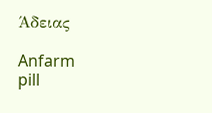Άδειας

Anfarm
pill